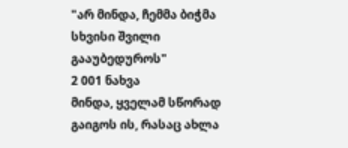"არ მინდა, ჩემმა ბიჭმა სხვისი შვილი გააუბედუროს"
2 001 ნახვა
მინდა, ყველამ სწორად გაიგოს ის, რასაც ახლა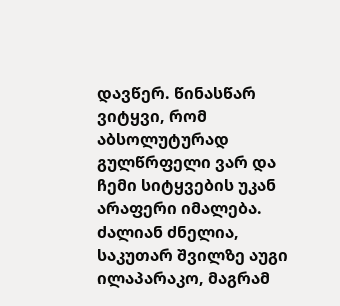დავწერ. წინასწარ ვიტყვი, რომ აბსოლუტურად გულწრფელი ვარ და ჩემი სიტყვების უკან არაფერი იმალება.
ძალიან ძნელია, საკუთარ შვილზე აუგი ილაპარაკო, მაგრამ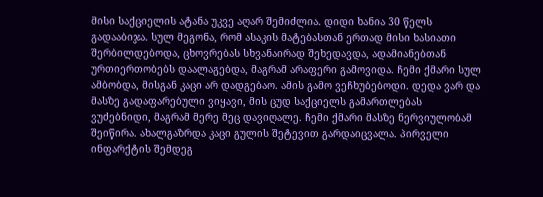მისი საქციელის ატანა უკვე აღარ შემიძლია. დიდი ხანია 30 წელს გადააბიჯა. სულ მეგონა, რომ ასაკის მატებასთან ერთად მისი ხასიათი შერბილდებოდა, ცხოვრებას სხვანაირად შეხედავდა, ადამიანებთან ურთიერთობებს დაალაგებდა, მაგრამ არაფერი გამოვიდა. ჩემი ქმარი სულ ამბობდა, მისგან კაცი არ დადგებაო. ამის გამო ვეჩხუბებოდი. დედა ვარ და მასზე გადაფარებული ვიყავი, მის ცუდ საქციელს გამართლებას ვუძებნიდი, მაგრამ მერე მეც დავიღალე. ჩემი ქმარი მასზე ნერვიულობამ შეიწირა. ახალგაზრდა კაცი გულის შეტევით გარდაიცვალა. პირველი ინფარქტის შემდეგ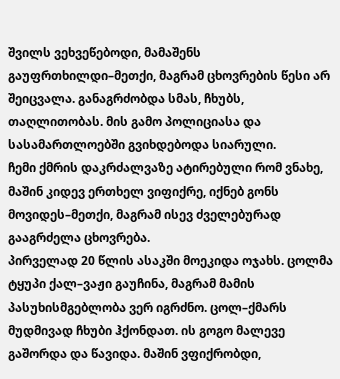შვილს ვეხვეწებოდი, მამაშენს გაუფრთხილდი–მეთქი, მაგრამ ცხოვრების წესი არ შეიცვალა. განაგრძობდა სმას, ჩხუბს, თაღლითობას. მის გამო პოლიციასა და სასამართლოებში გვიხდებოდა სიარული.
ჩემი ქმრის დაკრძალვაზე ატირებული რომ ვნახე, მაშინ კიდევ ერთხელ ვიფიქრე, იქნებ გონს მოვიდეს–მეთქი, მაგრამ ისევ ძველებურად გააგრძელა ცხოვრება.
პირველად 20 წლის ასაკში მოეკიდა ოჯახს. ცოლმა ტყუპი ქალ–ვაჟი გაუჩინა, მაგრამ მამის პასუხისმგებლობა ვერ იგრძნო. ცოლ–ქმარს მუდმივად ჩხუბი ჰქონდათ. ის გოგო მალევე გაშორდა და წავიდა. მაშინ ვფიქრობდი,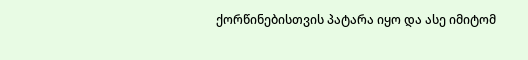ქორწინებისთვის პატარა იყო და ასე იმიტომ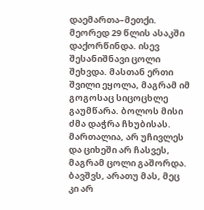დაემართა–მეთქი. მეორედ 29 წლის ასაკში დაქორწინდა. ისევ შესანიშნავი ცოლი შეხვდა. მასთან ერთი შვილი ეყოლა, მაგრამ იმ გოგოსაც სიცოცხლე გაუმწარა. ბოლოს მისი ძმა დაჭრა ჩხუბისას. მართალია, არ უჩივლეს და ციხეში არ ჩასვეს, მაგრამ ცოლი გაშორდა. ბავშვს, არათუ მას, მეც კი არ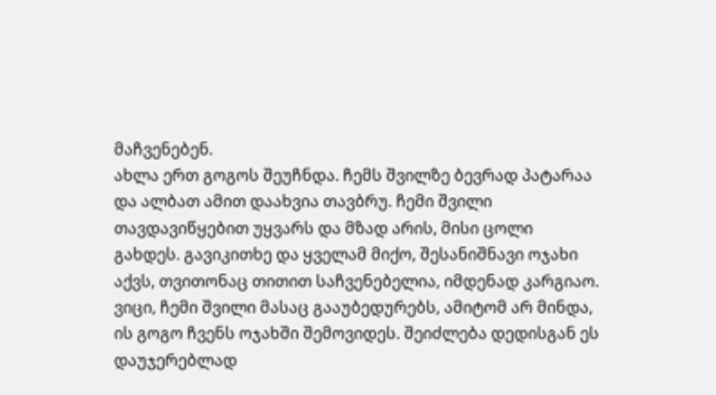მაჩვენებენ.
ახლა ერთ გოგოს შეუჩნდა. ჩემს შვილზე ბევრად პატარაა და ალბათ ამით დაახვია თავბრუ. ჩემი შვილი თავდავიწყებით უყვარს და მზად არის, მისი ცოლი გახდეს. გავიკითხე და ყველამ მიქო, შესანიშნავი ოჯახი აქვს, თვითონაც თითით საჩვენებელია, იმდენად კარგიაო. ვიცი, ჩემი შვილი მასაც გააუბედურებს, ამიტომ არ მინდა, ის გოგო ჩვენს ოჯახში შემოვიდეს. შეიძლება დედისგან ეს დაუჯერებლად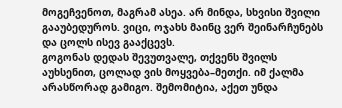მოგეჩვენოთ, მაგრამ ასეა. არ მინდა, სხვისი შვილი გააუბედუროს. ვიცი, ოჯახს მაინც ვერ შეინარჩუნებს და ცოლს ისევ გააქცევს.
გოგონას დედას შევუთვალე, თქვენს შვილს აუხსენით, ცოლად ვის მოყვება–მეთქი. იმ ქალმა არასწორად გამიგო. შემომიტია, აქეთ უნდა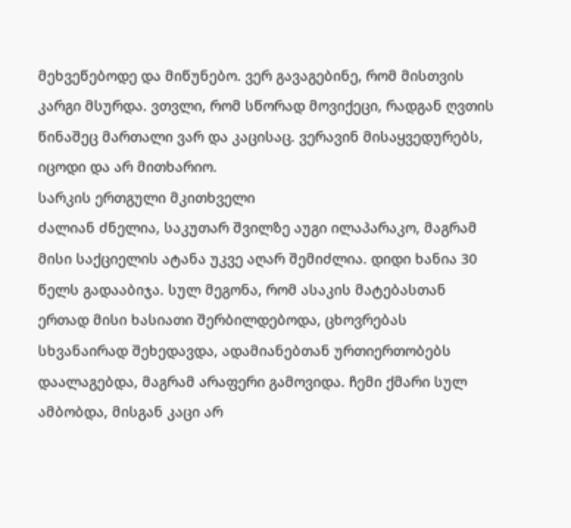მეხვეწებოდე და მიწუნებო. ვერ გავაგებინე, რომ მისთვის კარგი მსურდა. ვთვლი, რომ სწორად მოვიქეცი, რადგან ღვთის წინაშეც მართალი ვარ და კაცისაც. ვერავინ მისაყვედურებს, იცოდი და არ მითხარიო.
სარკის ერთგული მკითხველი
ძალიან ძნელია, საკუთარ შვილზე აუგი ილაპარაკო, მაგრამ მისი საქციელის ატანა უკვე აღარ შემიძლია. დიდი ხანია 30 წელს გადააბიჯა. სულ მეგონა, რომ ასაკის მატებასთან ერთად მისი ხასიათი შერბილდებოდა, ცხოვრებას სხვანაირად შეხედავდა, ადამიანებთან ურთიერთობებს დაალაგებდა, მაგრამ არაფერი გამოვიდა. ჩემი ქმარი სულ ამბობდა, მისგან კაცი არ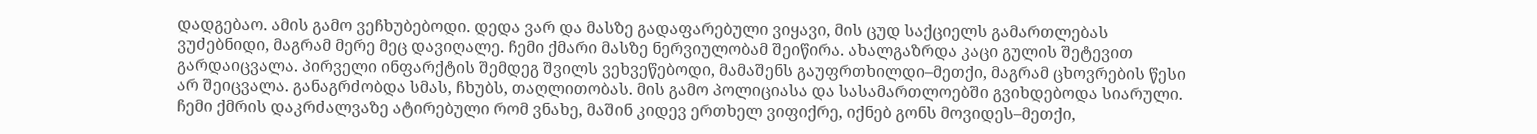დადგებაო. ამის გამო ვეჩხუბებოდი. დედა ვარ და მასზე გადაფარებული ვიყავი, მის ცუდ საქციელს გამართლებას ვუძებნიდი, მაგრამ მერე მეც დავიღალე. ჩემი ქმარი მასზე ნერვიულობამ შეიწირა. ახალგაზრდა კაცი გულის შეტევით გარდაიცვალა. პირველი ინფარქტის შემდეგ შვილს ვეხვეწებოდი, მამაშენს გაუფრთხილდი–მეთქი, მაგრამ ცხოვრების წესი არ შეიცვალა. განაგრძობდა სმას, ჩხუბს, თაღლითობას. მის გამო პოლიციასა და სასამართლოებში გვიხდებოდა სიარული.
ჩემი ქმრის დაკრძალვაზე ატირებული რომ ვნახე, მაშინ კიდევ ერთხელ ვიფიქრე, იქნებ გონს მოვიდეს–მეთქი,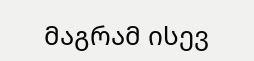მაგრამ ისევ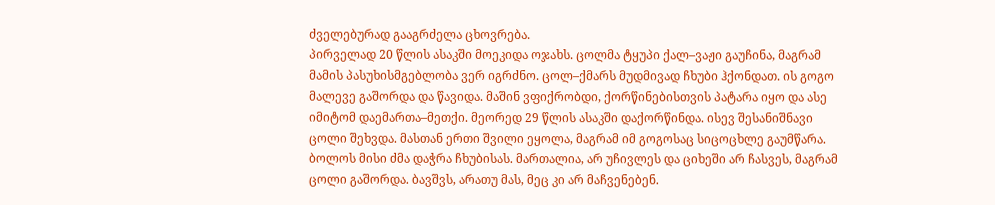ძველებურად გააგრძელა ცხოვრება.
პირველად 20 წლის ასაკში მოეკიდა ოჯახს. ცოლმა ტყუპი ქალ–ვაჟი გაუჩინა, მაგრამ მამის პასუხისმგებლობა ვერ იგრძნო. ცოლ–ქმარს მუდმივად ჩხუბი ჰქონდათ. ის გოგო მალევე გაშორდა და წავიდა. მაშინ ვფიქრობდი, ქორწინებისთვის პატარა იყო და ასე იმიტომ დაემართა–მეთქი. მეორედ 29 წლის ასაკში დაქორწინდა. ისევ შესანიშნავი ცოლი შეხვდა. მასთან ერთი შვილი ეყოლა, მაგრამ იმ გოგოსაც სიცოცხლე გაუმწარა. ბოლოს მისი ძმა დაჭრა ჩხუბისას. მართალია, არ უჩივლეს და ციხეში არ ჩასვეს, მაგრამ ცოლი გაშორდა. ბავშვს, არათუ მას, მეც კი არ მაჩვენებენ.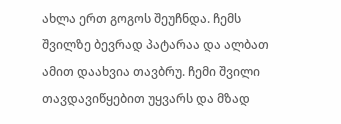ახლა ერთ გოგოს შეუჩნდა. ჩემს შვილზე ბევრად პატარაა და ალბათ ამით დაახვია თავბრუ. ჩემი შვილი თავდავიწყებით უყვარს და მზად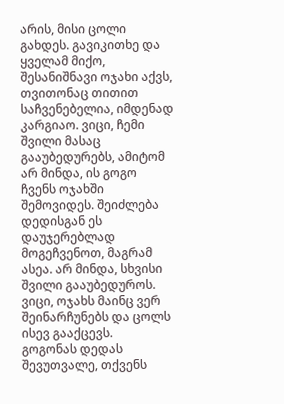არის, მისი ცოლი გახდეს. გავიკითხე და ყველამ მიქო, შესანიშნავი ოჯახი აქვს, თვითონაც თითით საჩვენებელია, იმდენად კარგიაო. ვიცი, ჩემი შვილი მასაც გააუბედურებს, ამიტომ არ მინდა, ის გოგო ჩვენს ოჯახში შემოვიდეს. შეიძლება დედისგან ეს დაუჯერებლად მოგეჩვენოთ, მაგრამ ასეა. არ მინდა, სხვისი შვილი გააუბედუროს. ვიცი, ოჯახს მაინც ვერ შეინარჩუნებს და ცოლს ისევ გააქცევს.
გოგონას დედას შევუთვალე, თქვენს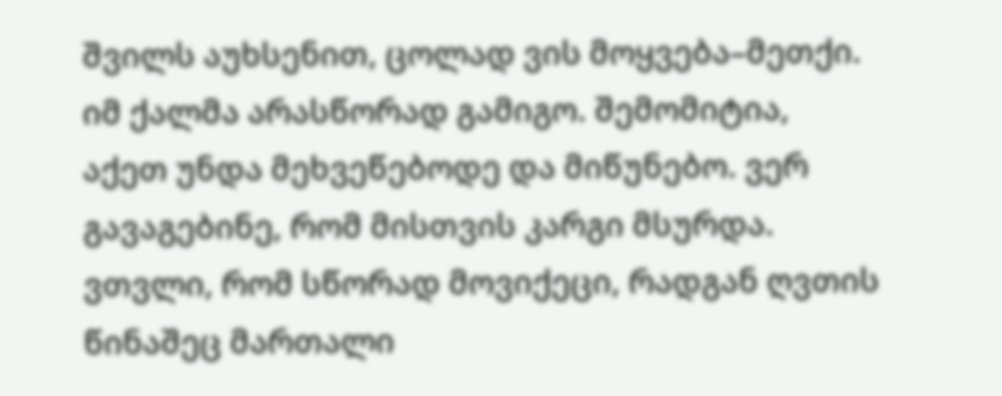შვილს აუხსენით, ცოლად ვის მოყვება–მეთქი. იმ ქალმა არასწორად გამიგო. შემომიტია, აქეთ უნდა მეხვეწებოდე და მიწუნებო. ვერ გავაგებინე, რომ მისთვის კარგი მსურდა. ვთვლი, რომ სწორად მოვიქეცი, რადგან ღვთის წინაშეც მართალი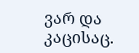ვარ და კაცისაც.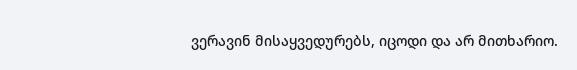ვერავინ მისაყვედურებს, იცოდი და არ მითხარიო.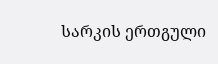სარკის ერთგული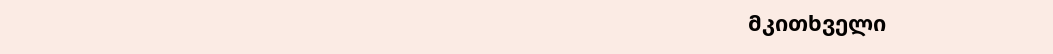მკითხველი